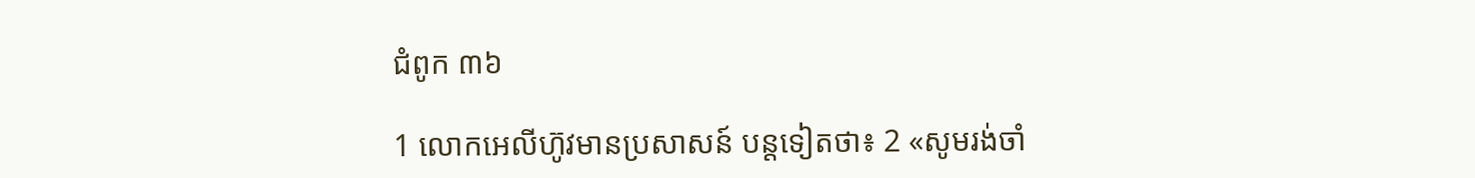ជំពូក ៣៦

1 លោកអេលី‌ហ៊ូវមានប្រសាសន៍ បន្តទៀតថា៖ 2 «សូមរង់‌ចាំ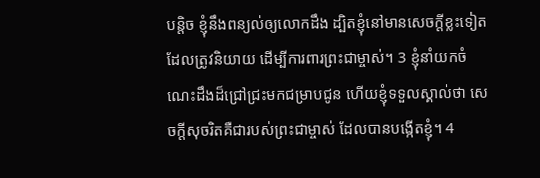បន្តិច ខ្ញុំនឹងពន្យល់ឲ្យលោកដឹង ដ្បិតខ្ញុំនៅមានសេចក្ដីខ្លះទៀតដែលត្រូវនិយាយ ដើម្បីការពារព្រះ‌ជាម្ចាស់។ 3 ខ្ញុំនាំយកចំណេះដឹងដ៏ជ្រៅជ្រះមកជម្រាបជូន ហើយខ្ញុំទទួលស្គាល់ថា សេចក្តីសុចរិតគឺជារបស់ព្រះជាម្ចាស់ ដែលបានបង្កើតខ្ញុំ។ 4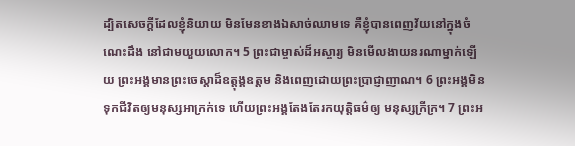ដ្បិតសេចក្ដីដែលខ្ញុំនិយាយ មិនមែនខាងឯសាច់ឈាមទេ គឺខ្ញុំបានពេញវ័យនៅក្នុងចំណេះដឹង នៅជាមយួយលោក។ 5 ព្រះ‌ជាម្ចាស់ដ៏អស្ចារ្យ មិនមើល‌ងាយនរណាម្នាក់ឡើយ ព្រះអង្គមានព្រះ‌ចេស្ដាដ៏ឧត្តុង្គ‌ឧត្ដម និងពេញដោយព្រះប្រាជ្ញាញាណ។ 6 ព្រះអង្គមិនទុកជីវិតឲ្យមនុស្សអាក្រក់ទេ ហើយព្រះអង្គតែងតែរកយុត្តិធម៌ឲ្យ មនុស្សក្រីក្រ។ 7 ព្រះអ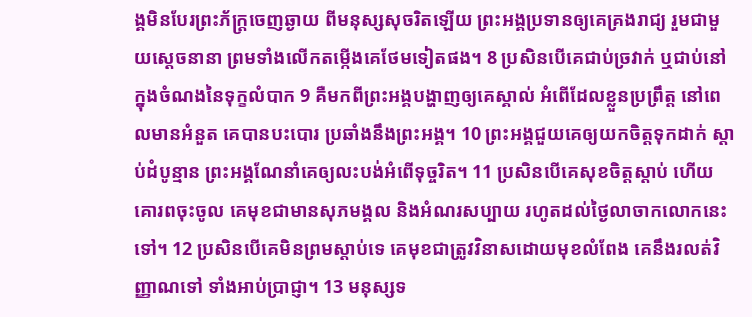ង្គមិនបែរព្រះ‌ភ័ក្ត្រចេញឆ្ងាយ ពីមនុស្សសុចរិតឡើយ ព្រះអង្គប្រទានឲ្យគេគ្រងរាជ្យ រួមជាមួយស្ដេចនានា ព្រមទាំងលើកតម្កើងគេថែមទៀតផង។ 8 ប្រសិនបើគេជាប់ច្រវាក់ ឬជាប់នៅក្នុងចំណងនៃទុក្ខលំបាក 9 គឺមកពីព្រះអង្គបង្ហាញឲ្យគេស្គាល់ អំពើដែលខ្លួនប្រព្រឹត្ត នៅពេលមានអំនួត គេបានបះ‌បោរ ប្រឆាំងនឹងព្រះអង្គ។ 10 ព្រះអង្គជួយគេឲ្យយកចិត្តទុកដាក់ ស្ដាប់ដំបូន្មាន ព្រះអង្គណែ‌នាំគេឲ្យលះ‌បង់អំពើទុច្ចរិត។ 11 ប្រសិនបើគេសុខចិត្តស្ដាប់ ហើយគោរពចុះចូល គេមុខជាមានសុភមង្គល និងអំណរសប្បាយ រហូតដល់ថ្ងៃលាចាកលោកនេះទៅ។ 12 ប្រសិនបើគេមិនព្រមស្ដាប់ទេ គេមុខជាត្រូវវិនាសដោយមុខលំពែង គេនឹងរលត់វិញ្ញាណទៅ ទាំងអាប់ប្រាជ្ញា។ 13 មនុស្សទ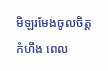មិឡរមែងចូលចិត្តកំហឹង ពេល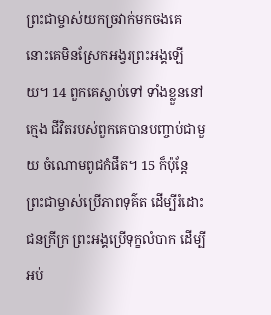ព្រះ‌ជាម្ចាស់យកច្រវាក់មកចងគេ នោះគេមិនស្រែកអង្វរព្រះអង្គឡើយ។ 14 ពួកគេស្លាប់ទៅ ទាំងខ្លួននៅក្មេង ជីវិតរបស់ពួកគេបានបញ្ចាប់ជាមួយ ចំណោមពូជកំផឹត។ 15 ក៏ប៉ុន្តែ ព្រះ‌ជាម្ចាស់ប្រើភាពទុគ៌ត ដើម្បីរំដោះជនក្រីក្រ ព្រះអង្គប្រើទុក្ខលំបាក ដើម្បីអប់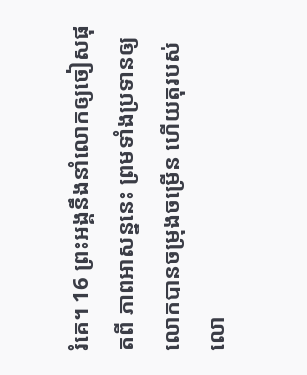រំគេ។ 16 ព្រះអង្គនឹងនាំលោកឲ្យចៀសផុតពី ភាពអាសន្ននេះ ព្រមទាំងប្រទានឲ្យលោកបានចម្រុង‌ចម្រើន ហើយតុរបស់លោ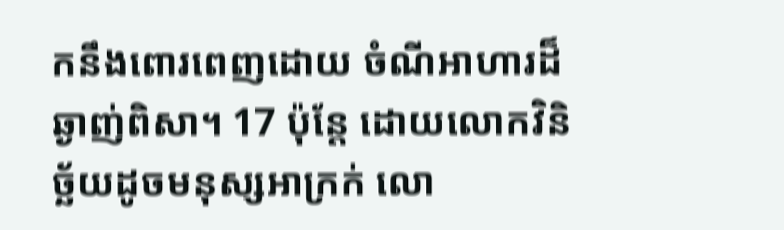កនឹងពោរ‌ពេញដោយ ចំណីអាហារដ៏ឆ្ងាញ់ពិសា។ 17 ប៉ុន្តែ ដោយលោកវិនិច្ឆ័យដូចមនុស្សអាក្រក់ លោ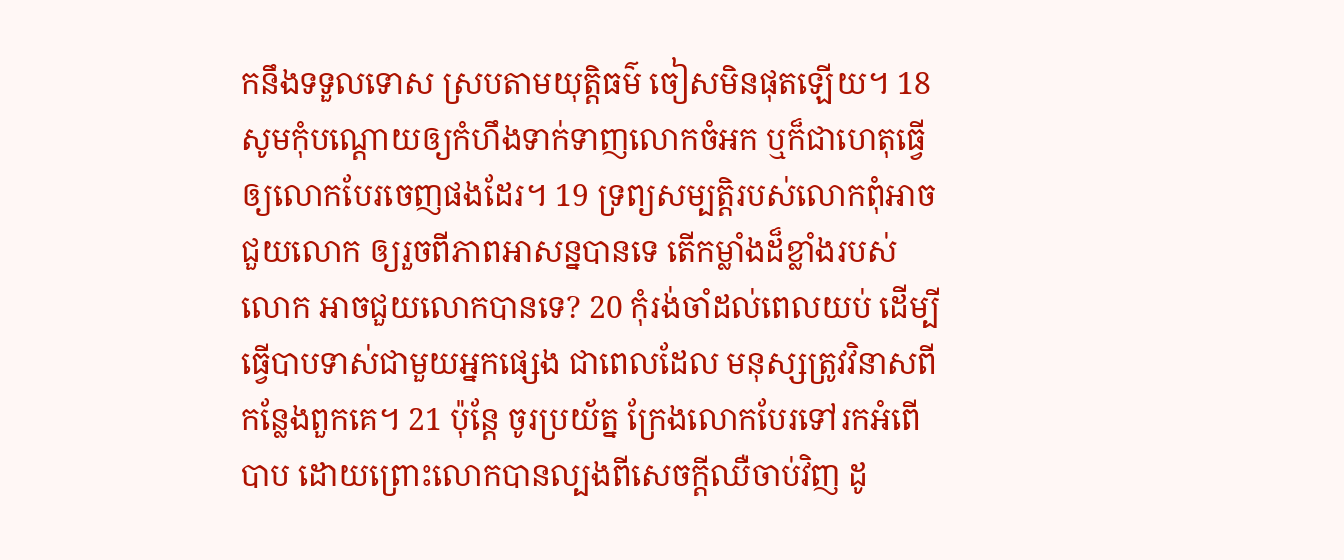កនឹងទទួលទោស ស្របតាមយុត្តិធម៌ ចៀសមិនផុតឡើយ។ 18 សូមកុំបណ្ដោយឲ្យកំហឹងទាក់‌ទាញលោកចំអក ឬក៏ជាហេតុធ្វើឲ្យលោកបែរចេញផងដែរ។ 19 ទ្រព្យ‌សម្បត្តិរបស់លោកពុំអាចជួយលោក ឲ្យរួចពីភាពអាសន្នបានទេ តើកម្លាំងដ៏ខ្លាំងរបស់លោក អាចជួយលោកបានទេ? 20 កុំរង់ចាំដល់ពេលយប់ ដើម្បីធ្វើបាបទាស់ជាមួយអ្នកផ្សេង ជាពេលដែល មនុស្សត្រូវវិនាសពីកន្លែងពួកគេ។ 21 ប៉ុន្តែ ចូរប្រយ័ត្ន ក្រែងលោកបែរទៅរកអំពើបាប ដោយព្រោះលោកបានល្បងពីសេចក្តីឈឺចាប់វិញ ដូ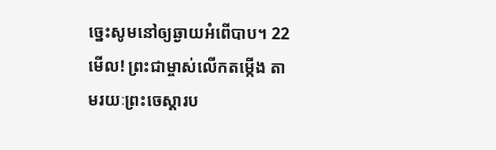ច្នេះសូមនៅឲ្យឆ្ងាយអំពើបាប។ 22 មើល! ព្រះ‌ជាម្ចាស់លើកតម្កើង តាមរយៈព្រះ‌ចេស្ដារប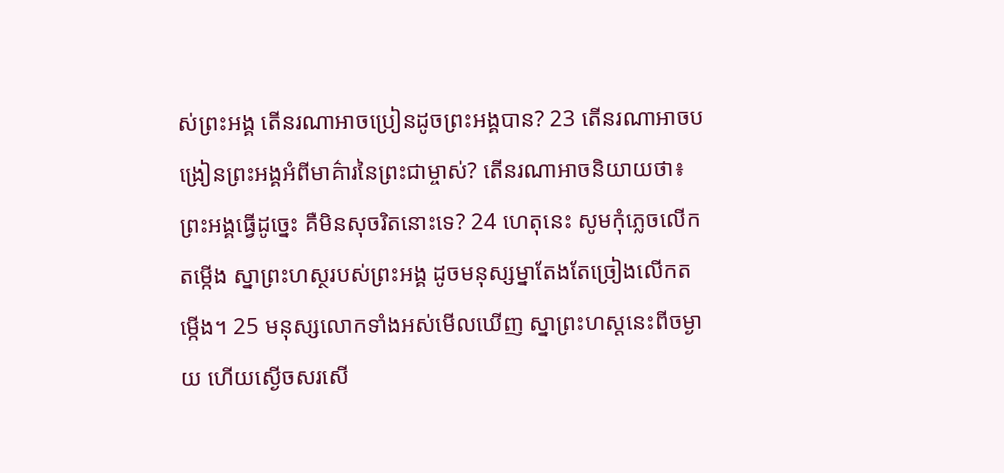ស់ព្រះអង្គ តើនរណាអាចប្រៀន‌ដូចព្រះអង្គបាន? 23 តើនរណាអាចបង្រៀនព្រះអង្គអំពីមាគ៌ារនៃព្រះជាម្ចាស់? តើនរណាអាចនិយាយថា៖ ព្រះអង្គធ្វើដូច្នេះ គឺមិនសុចរិតនោះទេ? 24 ហេតុនេះ សូមកុំភ្លេចលើកតម្កើង ស្នាព្រះ‌ហស្ថរបស់ព្រះអង្គ ដូចមនុស្ស‌ម្នាតែងតែច្រៀងលើកតម្កើង។ 25 មនុស្សលោកទាំងអស់មើលឃើញ ស្នាព្រះ‌ហស្ដនេះពីចម្ងាយ ហើយស្ងើចសរសើ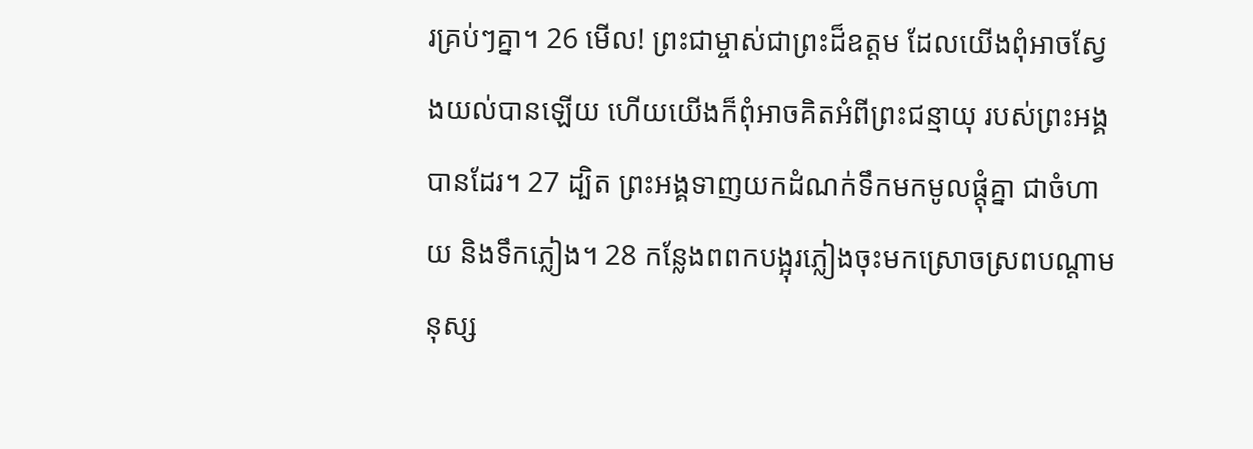រគ្រប់ៗគ្នា។ 26 មើល! ព្រះ‌ជាម្ចាស់ជាព្រះដ៏ឧត្ដម ដែលយើងពុំអាចស្វែងយល់បានឡើយ ហើយយើងក៏ពុំអាចគិតអំពីព្រះ‌ជន្មាយុ របស់ព្រះអង្គបានដែរ។ 27 ដ្បិត ព្រះអង្គទាញយកដំណក់ទឹកមកមូលផ្ដុំគ្នា ជាចំហាយ និងទឹកភ្លៀង។ 28 កន្លែងពពកបង្អុរភ្លៀងចុះមកស្រោចស្រពបណ្ដា‌មនុស្ស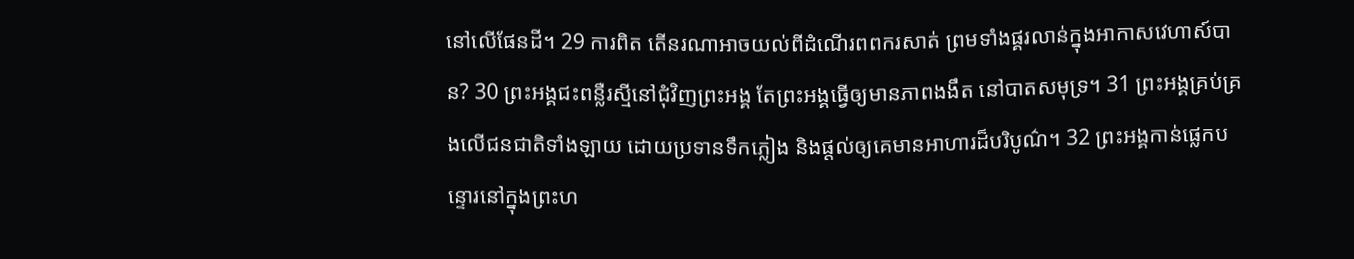នៅលើផែនដី។ 29 ការពិត តើនរណាអាចយល់ពីដំណើរពពករសាត់ ព្រមទាំងផ្គរ‌លាន់ក្នុងអាកាស‌វេហាស៍បាន? 30 ព្រះអង្គជះពន្លឺរស្មីនៅជុំ‌វិញព្រះអង្គ តែព្រះអង្គធ្វើឲ្យមានភាពងងឹត នៅបាតសមុទ្រ។ 31 ព្រះអង្គគ្រប់‌គ្រងលើជនជាតិទាំង‌ឡាយ ដោយប្រទានទឹកភ្លៀង និងផ្ដល់ឲ្យគេមានអាហារដ៏បរិបូណ៌។ 32 ព្រះអង្គកាន់ផ្លេកបន្ទោរនៅក្នុងព្រះ‌ហ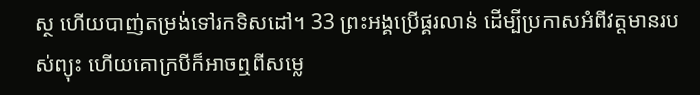ស្ថ ហើយបាញ់តម្រង់ទៅរកទិស‌ដៅ។ 33 ព្រះអង្គប្រើផ្គរ‌លាន់ ដើម្បីប្រកាសអំពីវត្ត‌មានរបស់ព្យុះ ហើយគោក្របីក៏អាចឮពីសម្លេ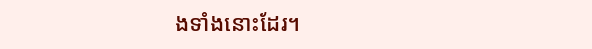ងទាំងនោះដែរ។